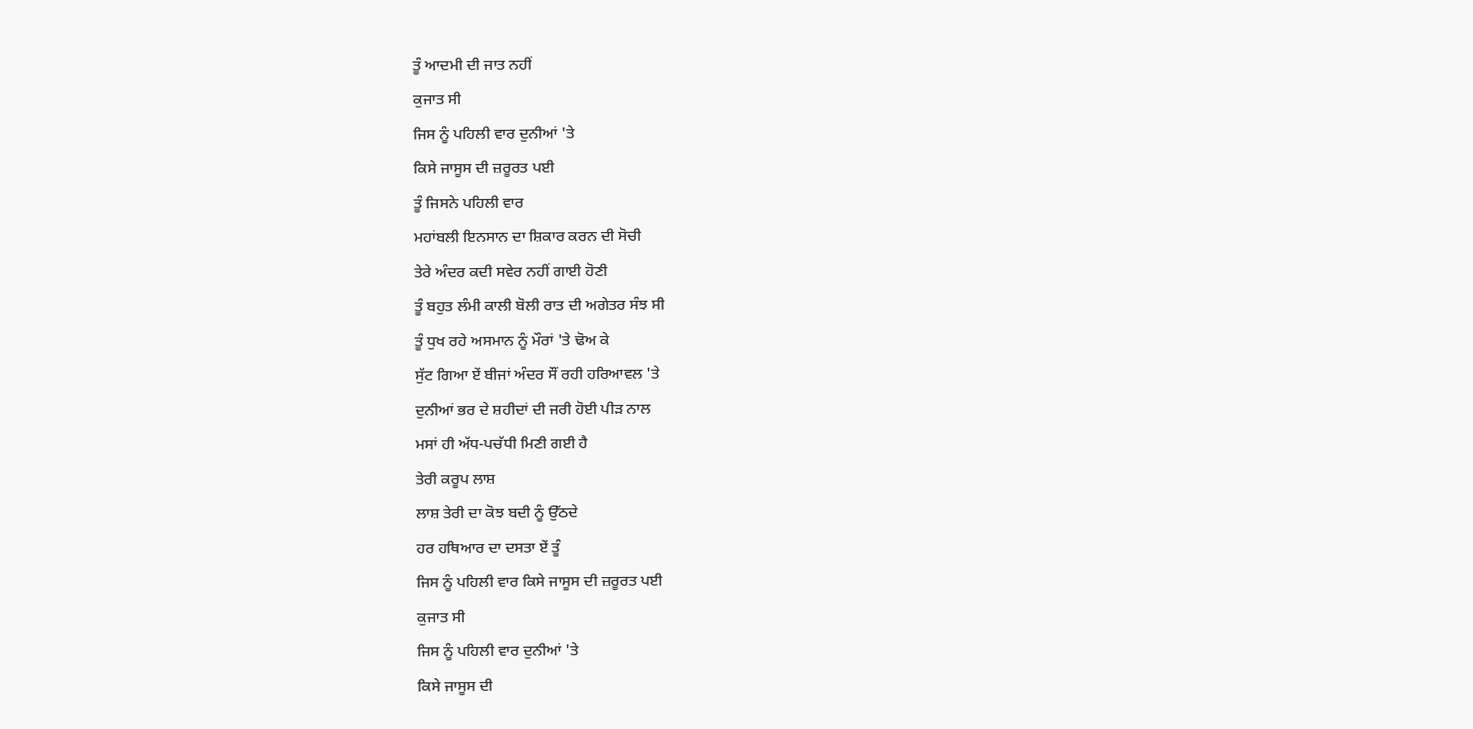ਤੂੰ ਆਦਮੀ ਦੀ ਜਾਤ ਨਹੀਂ
ਕੁਜਾਤ ਸੀ
ਜਿਸ ਨੂੰ ਪਹਿਲੀ ਵਾਰ ਦੁਨੀਆਂ 'ਤੇ
ਕਿਸੇ ਜਾਸੂਸ ਦੀ ਜ਼ਰੂਰਤ ਪਈ
ਤੂੰ ਜਿਸਨੇ ਪਹਿਲੀ ਵਾਰ
ਮਹਾਂਬਲੀ ਇਨਸਾਨ ਦਾ ਸ਼ਿਕਾਰ ਕਰਨ ਦੀ ਸੋਚੀ
ਤੇਰੇ ਅੰਦਰ ਕਦੀ ਸਵੇਰ ਨਹੀਂ ਗਾਈ ਹੋਣੀ
ਤੂੰ ਬਹੁਤ ਲੰਮੀ ਕਾਲੀ ਬੋਲੀ ਰਾਤ ਦੀ ਅਗੇਤਰ ਸੰਝ ਸੀ
ਤੂੰ ਧੁਖ ਰਹੇ ਅਸਮਾਨ ਨੂੰ ਮੌਰਾਂ 'ਤੇ ਢੋਅ ਕੇ
ਸੁੱਟ ਗਿਆ ਏਂ ਬੀਜਾਂ ਅੰਦਰ ਸੌਂ ਰਹੀ ਹਰਿਆਵਲ 'ਤੇ
ਦੁਨੀਆਂ ਭਰ ਦੇ ਸ਼ਹੀਦਾਂ ਦੀ ਜਰੀ ਹੋਈ ਪੀੜ ਨਾਲ
ਮਸਾਂ ਹੀ ਅੱਧ-ਪਚੱਧੀ ਮਿਣੀ ਗਈ ਹੈ
ਤੇਰੀ ਕਰੂਪ ਲਾਸ਼
ਲਾਸ਼ ਤੇਰੀ ਦਾ ਕੋਝ ਬਦੀ ਨੂੰ ਉੱਠਦੇ
ਹਰ ਹਥਿਆਰ ਦਾ ਦਸਤਾ ਏਂ ਤੂੰ
ਜਿਸ ਨੂੰ ਪਹਿਲੀ ਵਾਰ ਕਿਸੇ ਜਾਸੂਸ ਦੀ ਜ਼ਰੂਰਤ ਪਈ
ਕੁਜਾਤ ਸੀ
ਜਿਸ ਨੂੰ ਪਹਿਲੀ ਵਾਰ ਦੁਨੀਆਂ 'ਤੇ
ਕਿਸੇ ਜਾਸੂਸ ਦੀ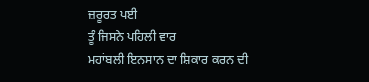ਜ਼ਰੂਰਤ ਪਈ
ਤੂੰ ਜਿਸਨੇ ਪਹਿਲੀ ਵਾਰ
ਮਹਾਂਬਲੀ ਇਨਸਾਨ ਦਾ ਸ਼ਿਕਾਰ ਕਰਨ ਦੀ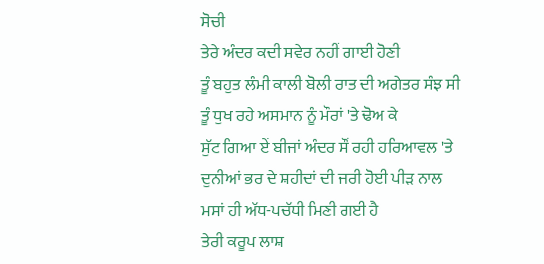ਸੋਚੀ
ਤੇਰੇ ਅੰਦਰ ਕਦੀ ਸਵੇਰ ਨਹੀਂ ਗਾਈ ਹੋਣੀ
ਤੂੰ ਬਹੁਤ ਲੰਮੀ ਕਾਲੀ ਬੋਲੀ ਰਾਤ ਦੀ ਅਗੇਤਰ ਸੰਝ ਸੀ
ਤੂੰ ਧੁਖ ਰਹੇ ਅਸਮਾਨ ਨੂੰ ਮੌਰਾਂ 'ਤੇ ਢੋਅ ਕੇ
ਸੁੱਟ ਗਿਆ ਏਂ ਬੀਜਾਂ ਅੰਦਰ ਸੌਂ ਰਹੀ ਹਰਿਆਵਲ 'ਤੇ
ਦੁਨੀਆਂ ਭਰ ਦੇ ਸ਼ਹੀਦਾਂ ਦੀ ਜਰੀ ਹੋਈ ਪੀੜ ਨਾਲ
ਮਸਾਂ ਹੀ ਅੱਧ-ਪਚੱਧੀ ਮਿਣੀ ਗਈ ਹੈ
ਤੇਰੀ ਕਰੂਪ ਲਾਸ਼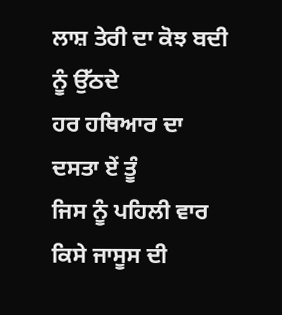ਲਾਸ਼ ਤੇਰੀ ਦਾ ਕੋਝ ਬਦੀ ਨੂੰ ਉੱਠਦੇ
ਹਰ ਹਥਿਆਰ ਦਾ ਦਸਤਾ ਏਂ ਤੂੰ
ਜਿਸ ਨੂੰ ਪਹਿਲੀ ਵਾਰ ਕਿਸੇ ਜਾਸੂਸ ਦੀ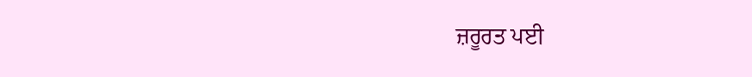ਜ਼ਰੂਰਤ ਪਈ